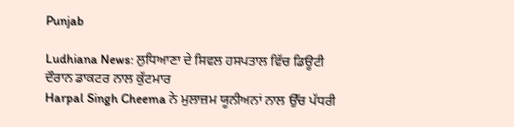Punjab

Ludhiana News: ਲੁਧਿਆਣਾ ਦੇ ਸਿਵਲ ਹਸਪਤਾਲ ਵਿੱਚ ਡਿਊਟੀ ਦੌਰਾਨ ਡਾਕਟਰ ਨਾਲ ਕੁੱਟਮਾਰ
Harpal Singh Cheema ਨੇ ਮੁਲਾਜ਼ਮ ਯੂਨੀਅਨਾਂ ਨਾਲ ਉੱਚ ਪੱਧਰੀ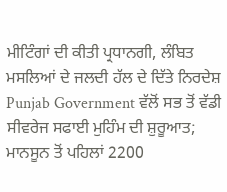ਮੀਟਿੰਗਾਂ ਦੀ ਕੀਤੀ ਪ੍ਰਧਾਨਗੀ, ਲੰਬਿਤ ਮਸਲਿਆਂ ਦੇ ਜਲਦੀ ਹੱਲ ਦੇ ਦਿੱਤੇ ਨਿਰਦੇਸ਼
Punjab Government ਵੱਲੋਂ ਸਭ ਤੋਂ ਵੱਡੀ ਸੀਵਰੇਜ ਸਫਾਈ ਮੁਹਿੰਮ ਦੀ ਸ਼ੁਰੂਆਤ; ਮਾਨਸੂਨ ਤੋਂ ਪਹਿਲਾਂ 2200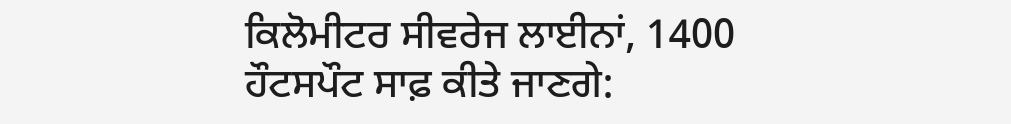ਕਿਲੋਮੀਟਰ ਸੀਵਰੇਜ ਲਾਈਨਾਂ, 1400 ਹੌਟਸਪੌਟ ਸਾਫ਼ ਕੀਤੇ ਜਾਣਗੇ: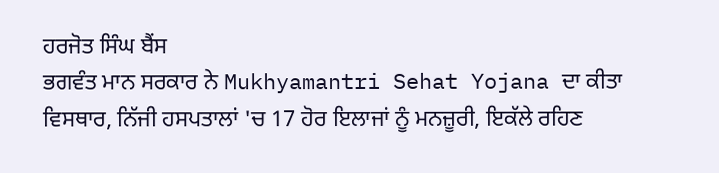ਹਰਜੋਤ ਸਿੰਘ ਬੈਂਸ
ਭਗਵੰਤ ਮਾਨ ਸਰਕਾਰ ਨੇ Mukhyamantri Sehat Yojana ਦਾ ਕੀਤਾ ਵਿਸਥਾਰ, ਨਿੱਜੀ ਹਸਪਤਾਲਾਂ 'ਚ 17 ਹੋਰ ਇਲਾਜਾਂ ਨੂੰ ਮਨਜ਼ੂਰੀ, ਇਕੱਲੇ ਰਹਿਣ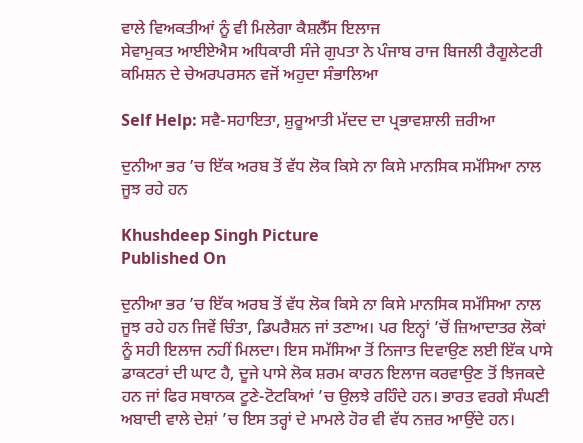ਵਾਲੇ ਵਿਅਕਤੀਆਂ ਨੂੰ ਵੀ ਮਿਲੇਗਾ ਕੈਸ਼ਲੈੱਸ ਇਲਾਜ
ਸੇਵਾਮੁਕਤ ਆਈਏਐਸ ਅਧਿਕਾਰੀ ਸੰਜੇ ਗੁਪਤਾ ਨੇ ਪੰਜਾਬ ਰਾਜ ਬਿਜਲੀ ਰੈਗੂਲੇਟਰੀ ਕਮਿਸ਼ਨ ਦੇ ਚੇਅਰਪਰਸਨ ਵਜੋਂ ਅਹੁਦਾ ਸੰਭਾਲਿਆ

Self Help: ਸਵੈ-ਸਹਾਇਤਾ, ਸ਼ੁਰੂਆਤੀ ਮੱਦਦ ਦਾ ਪ੍ਰਭਾਵਸ਼ਾਲੀ ਜ਼ਰੀਆ

ਦੁਨੀਆ ਭਰ ’ਚ ਇੱਕ ਅਰਬ ਤੋਂ ਵੱਧ ਲੋਕ ਕਿਸੇ ਨਾ ਕਿਸੇ ਮਾਨਸਿਕ ਸਮੱਸਿਆ ਨਾਲ ਜੂਝ ਰਹੇ ਹਨ

Khushdeep Singh Picture
Published On

ਦੁਨੀਆ ਭਰ ’ਚ ਇੱਕ ਅਰਬ ਤੋਂ ਵੱਧ ਲੋਕ ਕਿਸੇ ਨਾ ਕਿਸੇ ਮਾਨਸਿਕ ਸਮੱਸਿਆ ਨਾਲ ਜੂਝ ਰਹੇ ਹਨ ਜਿਵੇਂ ਚਿੰਤਾ, ਡਿਪਰੈਸ਼ਨ ਜਾਂ ਤਣਾਅ। ਪਰ ਇਨ੍ਹਾਂ ’ਚੋਂ ਜ਼ਿਆਦਾਤਰ ਲੋਕਾਂ ਨੂੰ ਸਹੀ ਇਲਾਜ ਨਹੀਂ ਮਿਲਦਾ। ਇਸ ਸਮੱਸਿਆ ਤੋਂ ਨਿਜਾਤ ਦਿਵਾਉਣ ਲਈ ਇੱਕ ਪਾਸੇ ਡਾਕਟਰਾਂ ਦੀ ਘਾਟ ਹੈ, ਦੂਜੇ ਪਾਸੇ ਲੋਕ ਸ਼ਰਮ ਕਾਰਨ ਇਲਾਜ ਕਰਵਾਉਣ ਤੋਂ ਝਿਜਕਦੇ ਹਨ ਜਾਂ ਫਿਰ ਸਥਾਨਕ ਟੂਣੇ-ਟੋਟਕਿਆਂ ’ਚ ਉਲਝੇ ਰਹਿੰਦੇ ਹਨ। ਭਾਰਤ ਵਰਗੇ ਸੰਘਣੀ ਅਬਾਦੀ ਵਾਲੇ ਦੇਸ਼ਾਂ ’ਚ ਇਸ ਤਰ੍ਹਾਂ ਦੇ ਮਾਮਲੇ ਹੋਰ ਵੀ ਵੱਧ ਨਜ਼ਰ ਆਉਂਦੇ ਹਨ।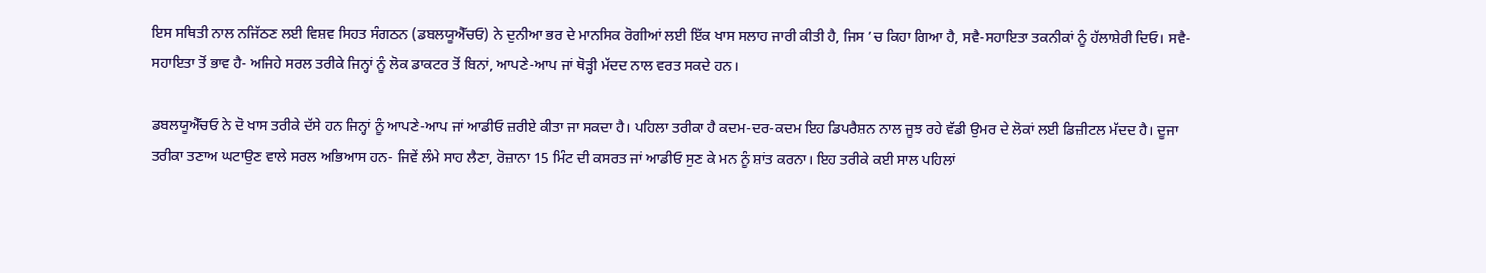ਇਸ ਸਥਿਤੀ ਨਾਲ ਨਜਿੱਠਣ ਲਈ ਵਿਸ਼ਵ ਸਿਹਤ ਸੰਗਠਨ (ਡਬਲਯੂਐੱਚਓ) ਨੇ ਦੁਨੀਆ ਭਰ ਦੇ ਮਾਨਸਿਕ ਰੋਗੀਆਂ ਲਈ ਇੱਕ ਖਾਸ ਸਲਾਹ ਜਾਰੀ ਕੀਤੀ ਹੈ, ਜਿਸ ’ਚ ਕਿਹਾ ਗਿਆ ਹੈ, ਸਵੈ-ਸਹਾਇਤਾ ਤਕਨੀਕਾਂ ਨੂੰ ਹੱਲਾਸ਼ੇਰੀ ਦਿਓ। ਸਵੈ-ਸਹਾਇਤਾ ਤੋਂ ਭਾਵ ਹੈ- ਅਜਿਹੇ ਸਰਲ ਤਰੀਕੇ ਜਿਨ੍ਹਾਂ ਨੂੰ ਲੋਕ ਡਾਕਟਰ ਤੋਂ ਬਿਨਾਂ, ਆਪਣੇ-ਆਪ ਜਾਂ ਥੋੜ੍ਹੀ ਮੱਦਦ ਨਾਲ ਵਰਤ ਸਕਦੇ ਹਨ।

ਡਬਲਯੂਐੱਚਓ ਨੇ ਦੋ ਖਾਸ ਤਰੀਕੇ ਦੱਸੇ ਹਨ ਜਿਨ੍ਹਾਂ ਨੂੰ ਆਪਣੇ-ਆਪ ਜਾਂ ਆਡੀਓ ਜ਼ਰੀਏ ਕੀਤਾ ਜਾ ਸਕਦਾ ਹੈ। ਪਹਿਲਾ ਤਰੀਕਾ ਹੈ ਕਦਮ-ਦਰ-ਕਦਮ ਇਹ ਡਿਪਰੈਸ਼ਨ ਨਾਲ ਜੂਝ ਰਹੇ ਵੱਡੀ ਉਮਰ ਦੇ ਲੋਕਾਂ ਲਈ ਡਿਜ਼ੀਟਲ ਮੱਦਦ ਹੈ। ਦੂਜਾ ਤਰੀਕਾ ਤਣਾਅ ਘਟਾਉਣ ਵਾਲੇ ਸਰਲ ਅਭਿਆਸ ਹਨ- ਜਿਵੇਂ ਲੰਮੇ ਸਾਹ ਲੈਣਾ, ਰੋਜ਼ਾਨਾ 15 ਮਿੰਟ ਦੀ ਕਸਰਤ ਜਾਂ ਆਡੀਓ ਸੁਣ ਕੇ ਮਨ ਨੂੰ ਸ਼ਾਂਤ ਕਰਨਾ। ਇਹ ਤਰੀਕੇ ਕਈ ਸਾਲ ਪਹਿਲਾਂ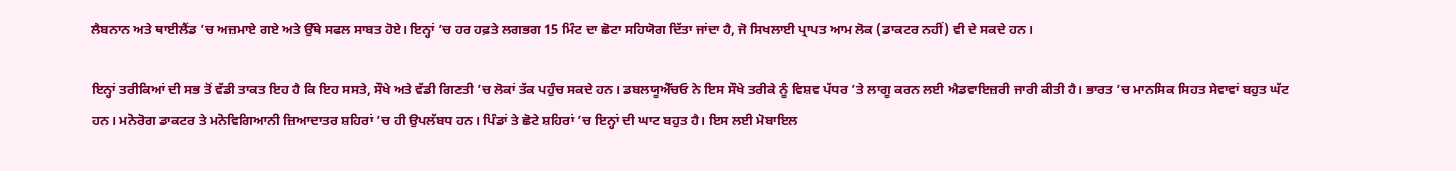ਲੈਬਨਾਨ ਅਤੇ ਥਾਈਲੈਂਡ ’ਚ ਅਜ਼ਮਾਏ ਗਏ ਅਤੇ ਉੱਥੇ ਸਫਲ ਸਾਬਤ ਹੋਏ। ਇਨ੍ਹਾਂ ’ਚ ਹਰ ਹਫ਼ਤੇ ਲਗਭਗ 15 ਮਿੰਟ ਦਾ ਛੋਟਾ ਸਹਿਯੋਗ ਦਿੱਤਾ ਜਾਂਦਾ ਹੈ, ਜੋ ਸਿਖਲਾਈ ਪ੍ਰਾਪਤ ਆਮ ਲੋਕ (ਡਾਕਟਰ ਨਹੀਂ) ਵੀ ਦੇ ਸਕਦੇ ਹਨ।

ਇਨ੍ਹਾਂ ਤਰੀਕਿਆਂ ਦੀ ਸਭ ਤੋਂ ਵੱਡੀ ਤਾਕਤ ਇਹ ਹੈ ਕਿ ਇਹ ਸਸਤੇ, ਸੌਖੇ ਅਤੇ ਵੱਡੀ ਗਿਣਤੀ ’ਚ ਲੋਕਾਂ ਤੱਕ ਪਹੁੰਚ ਸਕਦੇ ਹਨ। ਡਬਲਯੂਐੱਚਓ ਨੇ ਇਸ ਸੌਖੇ ਤਰੀਕੇ ਨੂੰ ਵਿਸ਼ਵ ਪੱਧਰ ’ਤੇ ਲਾਗੂ ਕਰਨ ਲਈ ਐਡਵਾਇਜ਼ਰੀ ਜਾਰੀ ਕੀਤੀ ਹੈ। ਭਾਰਤ ’ਚ ਮਾਨਸਿਕ ਸਿਹਤ ਸੇਵਾਵਾਂ ਬਹੁਤ ਘੱਟ ਹਨ। ਮਨੋਰੋਗ ਡਾਕਟਰ ਤੇ ਮਨੋਵਿਗਿਆਨੀ ਜ਼ਿਆਦਾਤਰ ਸ਼ਹਿਰਾਂ ’ਚ ਹੀ ਉਪਲੱਬਧ ਹਨ। ਪਿੰਡਾਂ ਤੇ ਛੋਟੇ ਸ਼ਹਿਰਾਂ ’ਚ ਇਨ੍ਹਾਂ ਦੀ ਘਾਟ ਬਹੁਤ ਹੈ। ਇਸ ਲਈ ਮੋਬਾਇਲ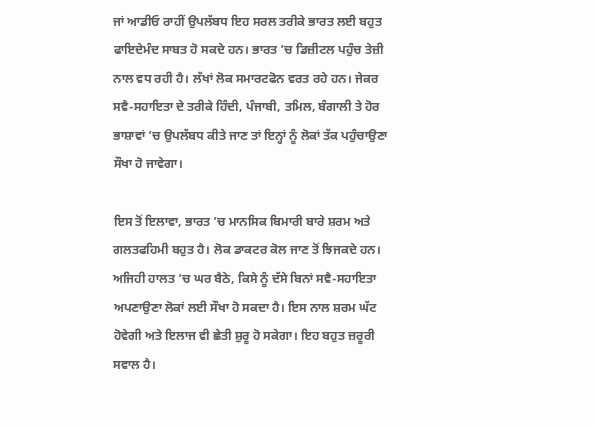ਜਾਂ ਆਡੀਓ ਰਾਹੀਂ ਉਪਲੱਬਧ ਇਹ ਸਰਲ ਤਰੀਕੇ ਭਾਰਤ ਲਈ ਬਹੁਤ ਫਾਇਦੇਮੰਦ ਸਾਬਤ ਹੋ ਸਕਦੇ ਹਨ। ਭਾਰਤ ’ਚ ਡਿਜ਼ੀਟਲ ਪਹੁੰਚ ਤੇਜ਼ੀ ਨਾਲ ਵਧ ਰਹੀ ਹੈ। ਲੱਖਾਂ ਲੋਕ ਸਮਾਰਟਫੋਨ ਵਰਤ ਰਹੇ ਹਨ। ਜੇਕਰ ਸਵੈ-ਸਹਾਇਤਾ ਦੇ ਤਰੀਕੇ ਹਿੰਦੀ, ਪੰਜਾਬੀ, ਤਮਿਲ, ਬੰਗਾਲੀ ਤੇ ਹੋਰ ਭਾਸ਼ਾਵਾਂ ’ਚ ਉਪਲੱਬਧ ਕੀਤੇ ਜਾਣ ਤਾਂ ਇਨ੍ਹਾਂ ਨੂੰ ਲੋਕਾਂ ਤੱਕ ਪਹੁੰਚਾਉਣਾ ਸੌਖਾ ਹੋ ਜਾਵੇਗਾ।

ਇਸ ਤੋਂ ਇਲਾਵਾ, ਭਾਰਤ ’ਚ ਮਾਨਸਿਕ ਬਿਮਾਰੀ ਬਾਰੇ ਸ਼ਰਮ ਅਤੇ ਗਲਤਫਹਿਮੀ ਬਹੁਤ ਹੈ। ਲੋਕ ਡਾਕਟਰ ਕੋਲ ਜਾਣ ਤੋਂ ਝਿਜਕਦੇ ਹਨ। ਅਜਿਹੀ ਹਾਲਤ ’ਚ ਘਰ ਬੈਠੇ, ਕਿਸੇ ਨੂੰ ਦੱਸੇ ਬਿਨਾਂ ਸਵੈ-ਸਹਾਇਤਾ ਅਪਣਾਉਣਾ ਲੋਕਾਂ ਲਈ ਸੌਖਾ ਹੋ ਸਕਦਾ ਹੈ। ਇਸ ਨਾਲ ਸ਼ਰਮ ਘੱਟ ਹੋਵੇਗੀ ਅਤੇ ਇਲਾਜ ਵੀ ਛੇਤੀ ਸ਼ੁਰੂ ਹੋ ਸਕੇਗਾ। ਇਹ ਬਹੁਤ ਜ਼ਰੂਰੀ ਸਵਾਲ ਹੈ।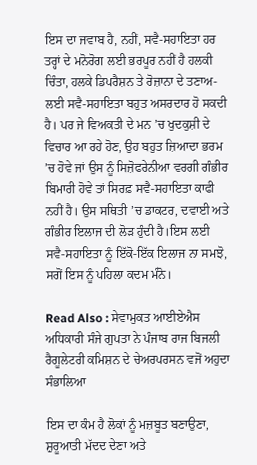ਇਸ ਦਾ ਜਵਾਬ ਹੈ, ਨਹੀਂ, ਸਵੈ-ਸਹਾਇਤਾ ਹਰ ਤਰ੍ਹਾਂ ਦੇ ਮਨੋਰੋਗ ਲਈ ਭਰਪੂਰ ਨਹੀਂ ਹੈ ਹਲਕੀ ਚਿੰਤਾ, ਹਲਕੇ ਡਿਪਰੈਸ਼ਨ ਤੇ ਰੋਜ਼ਾਨਾ ਦੇ ਤਣਾਅ- ਲਈ ਸਵੈ-ਸਹਾਇਤਾ ਬਹੁਤ ਅਸਰਦਾਰ ਹੋ ਸਕਦੀ ਹੈ। ਪਰ ਜੇ ਵਿਅਕਤੀ ਦੇ ਮਨ ’ਚ ਖੁਦਕੁਸ਼ੀ ਦੇ ਵਿਚਾਰ ਆ ਰਹੇ ਹੋਣ, ਉਹ ਬਹੁਤ ਜ਼ਿਆਦਾ ਭਰਮ ’ਚ ਹੋਵੇ ਜਾਂ ਉਸ ਨੂੰ ਸਿਜ਼ੋਫਰੇਨੀਆ ਵਰਗੀ ਗੰਭੀਰ ਬਿਮਾਰੀ ਹੋਵੇ ਤਾਂ ਸਿਰਫ਼ ਸਵੈ-ਸਹਾਇਤਾ ਕਾਫੀ ਨਹੀਂ ਹੈ। ਉਸ ਸਥਿਤੀ ’ਚ ਡਾਕਟਰ, ਦਵਾਈ ਅਤੇ ਗੰਭੀਰ ਇਲਾਜ ਦੀ ਲੋੜ ਹੁੰਦੀ ਹੈ।ਇਸ ਲਈ ਸਵੈ-ਸਹਾਇਤਾ ਨੂੰ ਇੱਕੋ-ਇੱਕ ਇਲਾਜ ਨਾ ਸਮਝੋ, ਸਗੋਂ ਇਸ ਨੂੰ ਪਹਿਲਾ ਕਦਮ ਮੰਨੋ।

Read Also : ਸੇਵਾਮੁਕਤ ਆਈਏਐਸ ਅਧਿਕਾਰੀ ਸੰਜੇ ਗੁਪਤਾ ਨੇ ਪੰਜਾਬ ਰਾਜ ਬਿਜਲੀ ਰੈਗੂਲੇਟਰੀ ਕਮਿਸ਼ਨ ਦੇ ਚੇਅਰਪਰਸਨ ਵਜੋਂ ਅਹੁਦਾ ਸੰਭਾਲਿਆ

ਇਸ ਦਾ ਕੰਮ ਹੈ ਲੋਕਾਂ ਨੂੰ ਮਜ਼ਬੂਤ ਬਣਾਉਣਾ, ਸ਼ੁਰੂਆਤੀ ਮੱਦਦ ਦੇਣਾ ਅਤੇ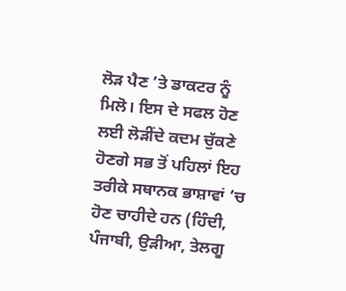ਲੋੜ ਪੈਣ ’ਤੇ ਡਾਕਟਰ ਨੂੰ ਮਿਲੋ। ਇਸ ਦੇ ਸਫਲ ਹੋਣ ਲਈ ਲੋੜੀਂਦੇ ਕਦਮ ਚੁੱਕਣੇ ਹੋਣਗੇ ਸਭ ਤੋਂ ਪਹਿਲਾਂ ਇਹ ਤਰੀਕੇ ਸਥਾਨਕ ਭਾਸ਼ਾਵਾਂ ’ਚ ਹੋਣ ਚਾਹੀਦੇ ਹਨ (ਹਿੰਦੀ, ਪੰਜਾਬੀ, ਉੜੀਆ, ਤੇਲਗੂ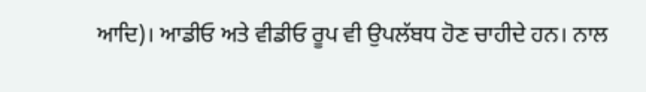ਆਦਿ)। ਆਡੀਓ ਅਤੇ ਵੀਡੀਓ ਰੂਪ ਵੀ ਉਪਲੱਬਧ ਹੋਣ ਚਾਹੀਦੇ ਹਨ। ਨਾਲ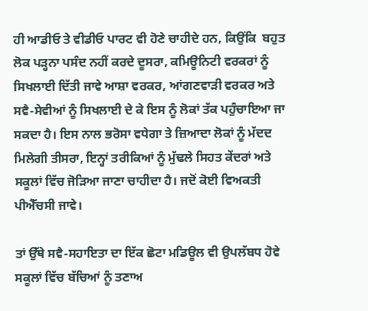ਹੀ ਆਡੀਓ ਤੇ ਵੀਡੀਓ ਪਾਰਟ ਵੀ ਹੋਣੇ ਚਾਹੀਦੇ ਹਨ, ਕਿਉਂਕਿ  ਬਹੁਤ ਲੋਕ ਪੜ੍ਹਨਾ ਪਸੰਦ ਨਹੀਂ ਕਰਦੇ ਦੂਸਰਾ, ਕਮਿਊਨਿਟੀ ਵਰਕਰਾਂ ਨੂੰ ਸਿਖਲਾਈ ਦਿੱਤੀ ਜਾਵੇ ਆਸ਼ਾ ਵਰਕਰ, ਆਂਗਣਵਾੜੀ ਵਰਕਰ ਅਤੇ ਸਵੈ-ਸੇਵੀਆਂ ਨੂੰ ਸਿਖਲਾਈ ਦੇ ਕੇ ਇਸ ਨੂੰ ਲੋਕਾਂ ਤੱਕ ਪਹੁੰਚਾਇਆ ਜਾ ਸਕਦਾ ਹੈ। ਇਸ ਨਾਲ ਭਰੋਸਾ ਵਧੇਗਾ ਤੇ ਜ਼ਿਆਦਾ ਲੋਕਾਂ ਨੂੰ ਮੱਦਦ ਮਿਲੇਗੀ ਤੀਸਰਾ, ਇਨ੍ਹਾਂ ਤਰੀਕਿਆਂ ਨੂੰ ਮੁੱਢਲੇ ਸਿਹਤ ਕੇਂਦਰਾਂ ਅਤੇ ਸਕੂਲਾਂ ਵਿੱਚ ਜੋੜਿਆ ਜਾਣਾ ਚਾਹੀਦਾ ਹੈ। ਜਦੋਂ ਕੋਈ ਵਿਅਕਤੀ  ਪੀਐੱਚਸੀ ਜਾਵੇ।

ਤਾਂ ਉੱਥੇ ਸਵੈ-ਸਹਾਇਤਾ ਦਾ ਇੱਕ ਛੋਟਾ ਮਡਿਊਲ ਵੀ ਉਪਲੱਬਧ ਹੋਵੇ ਸਕੂਲਾਂ ਵਿੱਚ ਬੱਚਿਆਂ ਨੂੰ ਤਣਾਅ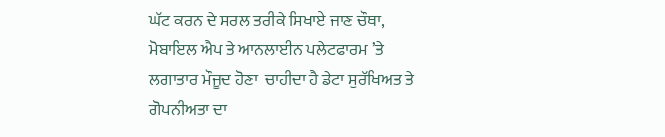ਘੱਟ ਕਰਨ ਦੇ ਸਰਲ ਤਰੀਕੇ ਸਿਖਾਏ ਜਾਣ ਚੌਥਾ, ਮੋਬਾਇਲ ਐਪ ਤੇ ਆਨਲਾਈਨ ਪਲੇਟਫਾਰਮ ’ਤੇ ਲਗਾਤਾਰ ਮੌਜੂਦ ਹੋਣਾ  ਚਾਹੀਦਾ ਹੈ ਡੇਟਾ ਸੁਰੱਖਿਅਤ ਤੇ ਗੋਪਨੀਅਤਾ ਦਾ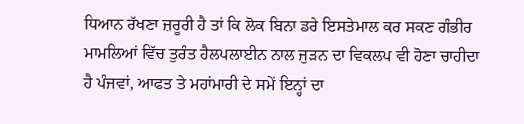ਧਿਆਨ ਰੱਖਣਾ ਜ਼ਰੂਰੀ ਹੈ ਤਾਂ ਕਿ ਲੋਕ ਬਿਨਾ ਡਰੇ ਇਸਤੇਮਾਲ ਕਰ ਸਕਣ ਗੰਭੀਰ ਮਾਮਲਿਆਂ ਵਿੱਚ ਤੁਰੰਤ ਹੈਲਪਲਾਈਨ ਨਾਲ ਜੁੜਨ ਦਾ ਵਿਕਲਪ ਵੀ ਹੋਣਾ ਚਾਹੀਦਾ ਹੈ ਪੰਜਵਾਂ, ਆਫਤ ਤੇ ਮਹਾਂਮਾਰੀ ਦੇ ਸਮੇਂ ਇਨ੍ਹਾਂ ਦਾ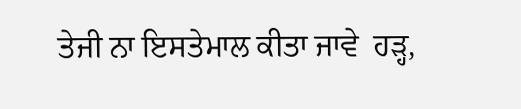ਤੇਜੀ ਨਾ ਇਸਤੇਮਾਲ ਕੀਤਾ ਜਾਵੇ  ਹੜ੍ਹ,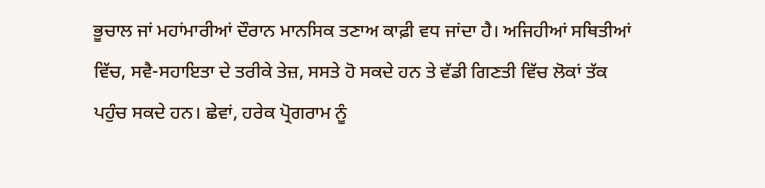ਭੂਚਾਲ ਜਾਂ ਮਹਾਂਮਾਰੀਆਂ ਦੌਰਾਨ ਮਾਨਸਿਕ ਤਣਾਅ ਕਾਫ਼ੀ ਵਧ ਜਾਂਦਾ ਹੈ। ਅਜਿਹੀਆਂ ਸਥਿਤੀਆਂ ਵਿੱਚ, ਸਵੈ-ਸਹਾਇਤਾ ਦੇ ਤਰੀਕੇ ਤੇਜ਼, ਸਸਤੇ ਹੋ ਸਕਦੇ ਹਨ ਤੇ ਵੱਡੀ ਗਿਣਤੀ ਵਿੱਚ ਲੋਕਾਂ ਤੱਕ ਪਹੁੰਚ ਸਕਦੇ ਹਨ। ਛੇਵਾਂ, ਹਰੇਕ ਪ੍ਰੋਗਰਾਮ ਨੂੰ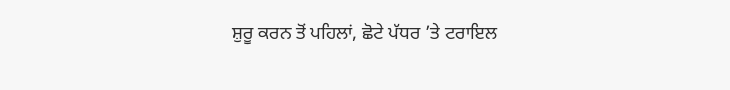ਸ਼ੁਰੂ ਕਰਨ ਤੋਂ ਪਹਿਲਾਂ, ਛੋਟੇ ਪੱਧਰ ’ਤੇ ਟਰਾਇਲ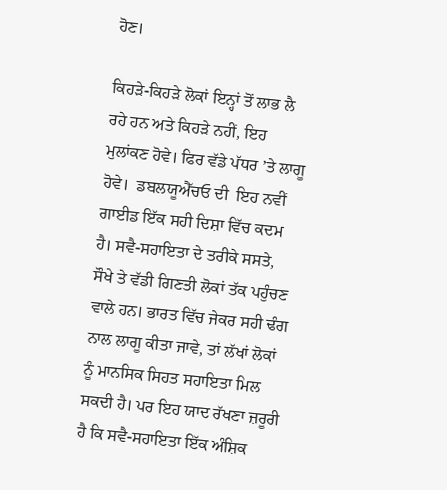ਹੋਣ।

ਕਿਹੜੇ-ਕਿਹੜੇ ਲੋਕਾਂ ਇਨ੍ਹਾਂ ਤੋਂ ਲਾਭ ਲੈ ਰਹੇ ਹਨ ਅਤੇ ਕਿਹੜੇ ਨਹੀਂ, ਇਹ ਮੁਲਾਂਕਣ ਹੋਵੇ। ਫਿਰ ਵੱਡੇ ਪੱਧਰ ’ਤੇ ਲਾਗੂ ਹੋਵੇ।  ਡਬਲਯੂਐੱਚਓ ਦੀ  ਇਹ ਨਵੀਂ ਗਾਈਡ ਇੱਕ ਸਹੀ ਦਿਸ਼ਾ ਵਿੱਚ ਕਦਮ ਹੈ। ਸਵੈ-ਸਹਾਇਤਾ ਦੇ ਤਰੀਕੇ ਸਸਤੇ, ਸੌਖੇ ਤੇ ਵੱਡੀ ਗਿਣਤੀ ਲੋਕਾਂ ਤੱਕ ਪਹੁੰਚਣ ਵਾਲੇ ਹਨ। ਭਾਰਤ ਵਿੱਚ ਜੇਕਰ ਸਹੀ ਢੰਗ ਨਾਲ ਲਾਗੂ ਕੀਤਾ ਜਾਵੇ, ਤਾਂ ਲੱਖਾਂ ਲੋਕਾਂ ਨੂੰ ਮਾਨਸਿਕ ਸਿਹਤ ਸਹਾਇਤਾ ਮਿਲ ਸਕਦੀ ਹੈ। ਪਰ ਇਹ ਯਾਦ ਰੱਖਣਾ ਜ਼ਰੂਰੀ ਹੈ ਕਿ ਸਵੈ-ਸਹਾਇਤਾ ਇੱਕ ਅੰਸ਼ਿਕ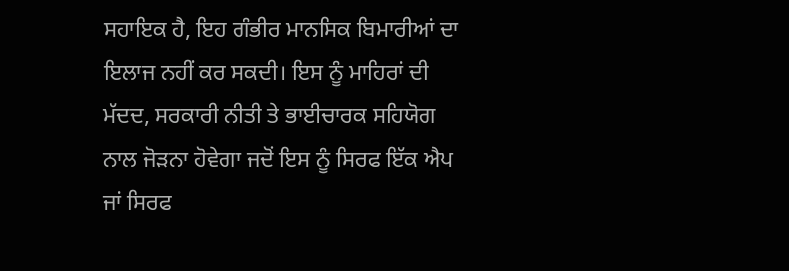ਸਹਾਇਕ ਹੈ, ਇਹ ਗੰਭੀਰ ਮਾਨਸਿਕ ਬਿਮਾਰੀਆਂ ਦਾ ਇਲਾਜ ਨਹੀਂ ਕਰ ਸਕਦੀ। ਇਸ ਨੂੰ ਮਾਹਿਰਾਂ ਦੀ ਮੱਦਦ, ਸਰਕਾਰੀ ਨੀਤੀ ਤੇ ਭਾਈਚਾਰਕ ਸਹਿਯੋਗ ਨਾਲ ਜੋੜਨਾ ਹੋਵੇਗਾ ਜਦੋਂ ਇਸ ਨੂੰ ਸਿਰਫ ਇੱਕ ਐਪ ਜਾਂ ਸਿਰਫ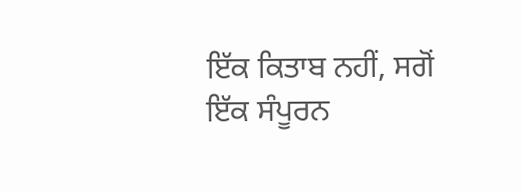ਇੱਕ ਕਿਤਾਬ ਨਹੀਂ, ਸਗੋਂ ਇੱਕ ਸੰਪੂਰਨ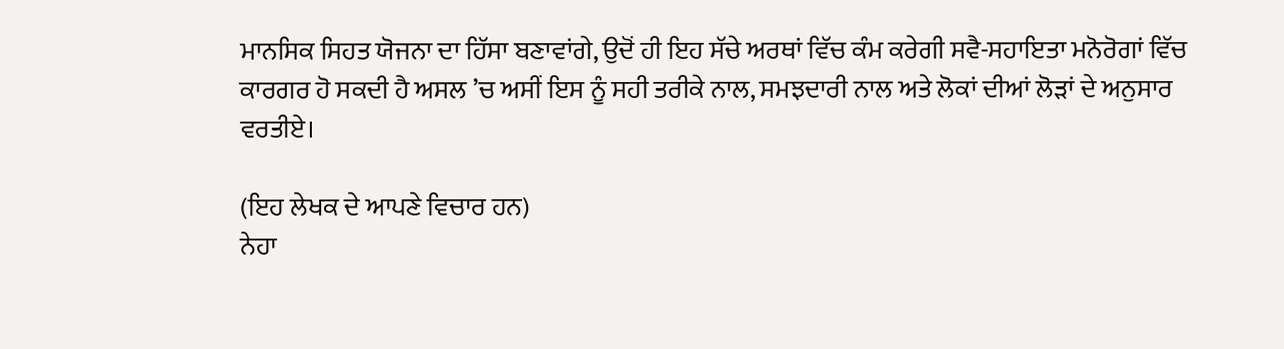ਮਾਨਸਿਕ ਸਿਹਤ ਯੋਜਨਾ ਦਾ ਹਿੱਸਾ ਬਣਾਵਾਂਗੇ, ਉਦੋਂ ਹੀ ਇਹ ਸੱਚੇ ਅਰਥਾਂ ਵਿੱਚ ਕੰਮ ਕਰੇਗੀ ਸਵੈ-ਸਹਾਇਤਾ ਮਨੋਰੋਗਾਂ ਵਿੱਚ ਕਾਰਗਰ ਹੋ ਸਕਦੀ ਹੈ ਅਸਲ ’ਚ ਅਸੀਂ ਇਸ ਨੂੰ ਸਹੀ ਤਰੀਕੇ ਨਾਲ, ਸਮਝਦਾਰੀ ਨਾਲ ਅਤੇ ਲੋਕਾਂ ਦੀਆਂ ਲੋੜਾਂ ਦੇ ਅਨੁਸਾਰ ਵਰਤੀਏ।

(ਇਹ ਲੇਖਕ ਦੇ ਆਪਣੇ ਵਿਚਾਰ ਹਨ)
ਨੇਹਾ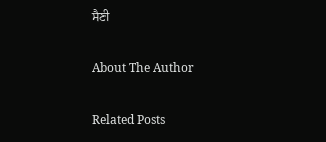ਸੈਣੀ

About The Author

Related Posts